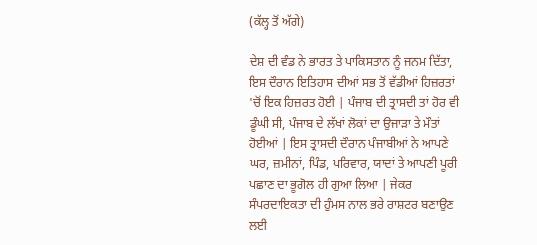(ਕੱਲ੍ਹ ਤੋਂ ਅੱਗੇ)

ਦੇਸ਼ ਦੀ ਵੰਡ ਨੇ ਭਾਰਤ ਤੇ ਪਾਕਿਸਤਾਨ ਨੂੰ ਜਨਮ ਦਿੱਤਾ, ਇਸ ਦੌਰਾਨ ਇਤਿਹਾਸ ਦੀਆਂ ਸਭ ਤੋਂ ਵੱਡੀਆਂ ਹਿਜ਼ਰਤਾਂ 'ਚੋਂ ਇਕ ਹਿਜ਼ਰਤ ਹੋਈ | ਪੰਜਾਬ ਦੀ ਤ੍ਰਾਸਦੀ ਤਾਂ ਹੋਰ ਵੀ ਡੂੰਘੀ ਸੀ, ਪੰਜਾਬ ਦੇ ਲੱਖਾਂ ਲੋਕਾਂ ਦਾ ਉਜਾੜਾ ਤੇ ਮੌਤਾਂ ਹੋਈਆਂ | ਇਸ ਤ੍ਰਾਸਦੀ ਦੌਰਾਨ ਪੰਜਾਬੀਆਂ ਨੇ ਆਪਣੇ ਘਰ, ਜ਼ਮੀਨਾਂ, ਪਿੰਡ, ਪਰਿਵਾਰ, ਯਾਦਾਂ ਤੇ ਆਪਣੀ ਪੂਰੀ ਪਛਾਣ ਦਾ ਭੂਗੋਲ ਹੀ ਗੁਆ ਲਿਆ | ਜੇਕਰ ਸੰਪਰਦਾਇਕਤਾ ਦੀ ਹੁੰਮਸ ਨਾਲ ਭਰੇ ਰਾਸ਼ਟਰ ਬਣਾਉਣ ਲਈ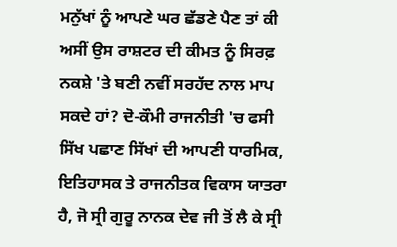ਮਨੁੱਖਾਂ ਨੂੰ ਆਪਣੇ ਘਰ ਛੱਡਣੇ ਪੈਣ ਤਾਂ ਕੀ ਅਸੀਂ ਉਸ ਰਾਸ਼ਟਰ ਦੀ ਕੀਮਤ ਨੂੰ ਸਿਰਫ਼ ਨਕਸ਼ੇ 'ਤੇ ਬਣੀ ਨਵੀਂ ਸਰਹੱਦ ਨਾਲ ਮਾਪ ਸਕਦੇ ਹਾਂ? ਦੋ-ਕੌਮੀ ਰਾਜਨੀਤੀ 'ਚ ਫਸੀ ਸਿੱਖ ਪਛਾਣ ਸਿੱਖਾਂ ਦੀ ਆਪਣੀ ਧਾਰਮਿਕ, ਇਤਿਹਾਸਕ ਤੇ ਰਾਜਨੀਤਕ ਵਿਕਾਸ ਯਾਤਰਾ ਹੈ, ਜੋ ਸ੍ਰੀ ਗੁਰੂ ਨਾਨਕ ਦੇਵ ਜੀ ਤੋਂ ਲੈ ਕੇ ਸ੍ਰੀ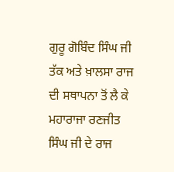ਗੁਰੂ ਗੋਬਿੰਦ ਸਿੰਘ ਜੀ ਤੱਕ ਅਤੇ ਖ਼ਾਲਸਾ ਰਾਜ ਦੀ ਸਥਾਪਨਾ ਤੋਂ ਲੈ ਕੇ ਮਹਾਰਾਜਾ ਰਣਜੀਤ ਸਿੰਘ ਜੀ ਦੇ ਰਾਜ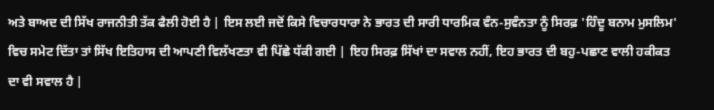ਅਤੇ ਬਾਅਦ ਦੀ ਸਿੱਖ ਰਾਜਨੀਤੀ ਤੱਕ ਫੈਲੀ ਹੋਈ ਹੈ | ਇਸ ਲਈ ਜਦੋਂ ਕਿਸੇ ਵਿਚਾਰਧਾਰਾ ਨੇ ਭਾਰਤ ਦੀ ਸਾਰੀ ਧਾਰਮਿਕ ਵੰਨ-ਸੁਵੰਨਤਾ ਨੂੰ ਸਿਰਫ਼ 'ਹਿੰਦੂ ਬਨਾਮ ਮੁਸਲਿਮ' ਵਿਚ ਸਮੇਟ ਦਿੱਤਾ ਤਾਂ ਸਿੱਖ ਇਤਿਹਾਸ ਦੀ ਆਪਣੀ ਵਿਲੱਖਣਤਾ ਵੀ ਪਿੱਛੇ ਧੱਕੀ ਗਈ | ਇਹ ਸਿਰਫ਼ ਸਿੱਖਾਂ ਦਾ ਸਵਾਲ ਨਹੀਂ, ਇਹ ਭਾਰਤ ਦੀ ਬਹੁ-ਪਛਾਣ ਵਾਲੀ ਹਕੀਕਤ ਦਾ ਵੀ ਸਵਾਲ ਹੈ |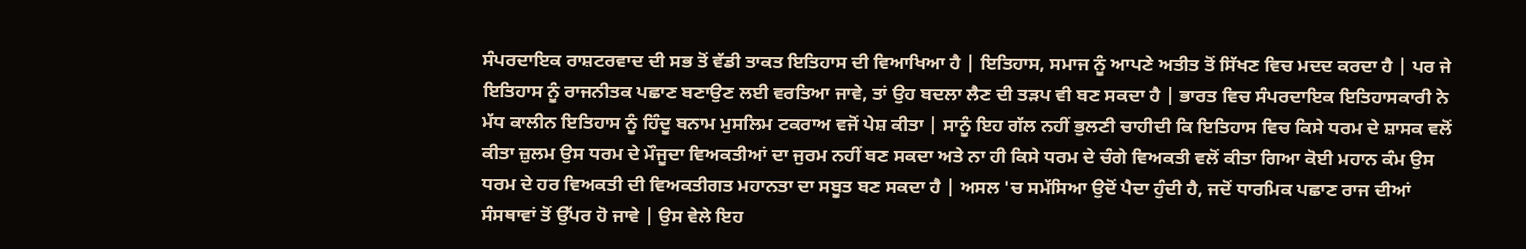ਸੰਪਰਦਾਇਕ ਰਾਸ਼ਟਰਵਾਦ ਦੀ ਸਭ ਤੋਂ ਵੱਡੀ ਤਾਕਤ ਇਤਿਹਾਸ ਦੀ ਵਿਆਖਿਆ ਹੈ | ਇਤਿਹਾਸ, ਸਮਾਜ ਨੂੰ ਆਪਣੇ ਅਤੀਤ ਤੋਂ ਸਿੱਖਣ ਵਿਚ ਮਦਦ ਕਰਦਾ ਹੈ | ਪਰ ਜੇ ਇਤਿਹਾਸ ਨੂੰ ਰਾਜਨੀਤਕ ਪਛਾਣ ਬਣਾਉਣ ਲਈ ਵਰਤਿਆ ਜਾਵੇ, ਤਾਂ ਉਹ ਬਦਲਾ ਲੈਣ ਦੀ ਤੜਪ ਵੀ ਬਣ ਸਕਦਾ ਹੈ | ਭਾਰਤ ਵਿਚ ਸੰਪਰਦਾਇਕ ਇਤਿਹਾਸਕਾਰੀ ਨੇ ਮੱਧ ਕਾਲੀਨ ਇਤਿਹਾਸ ਨੂੰ ਹਿੰਦੂ ਬਨਾਮ ਮੁਸਲਿਮ ਟਕਰਾਅ ਵਜੋਂ ਪੇਸ਼ ਕੀਤਾ | ਸਾਨੂੰ ਇਹ ਗੱਲ ਨਹੀਂ ਭੁਲਣੀ ਚਾਹੀਦੀ ਕਿ ਇਤਿਹਾਸ ਵਿਚ ਕਿਸੇ ਧਰਮ ਦੇ ਸ਼ਾਸਕ ਵਲੋਂ ਕੀਤਾ ਜ਼ੁਲਮ ਉਸ ਧਰਮ ਦੇ ਮੌਜੂਦਾ ਵਿਅਕਤੀਆਂ ਦਾ ਜੁਰਮ ਨਹੀਂ ਬਣ ਸਕਦਾ ਅਤੇ ਨਾ ਹੀ ਕਿਸੇ ਧਰਮ ਦੇ ਚੰਗੇ ਵਿਅਕਤੀ ਵਲੋਂ ਕੀਤਾ ਗਿਆ ਕੋਈ ਮਹਾਨ ਕੰਮ ਉਸ ਧਰਮ ਦੇ ਹਰ ਵਿਅਕਤੀ ਦੀ ਵਿਅਕਤੀਗਤ ਮਹਾਨਤਾ ਦਾ ਸਬੂਤ ਬਣ ਸਕਦਾ ਹੈ | ਅਸਲ 'ਚ ਸਮੱਸਿਆ ਉਦੋਂ ਪੈਦਾ ਹੁੰਦੀ ਹੈ, ਜਦੋਂ ਧਾਰਮਿਕ ਪਛਾਣ ਰਾਜ ਦੀਆਂ ਸੰਸਥਾਵਾਂ ਤੋਂ ਉੱਪਰ ਹੋ ਜਾਵੇ | ਉਸ ਵੇਲੇ ਇਹ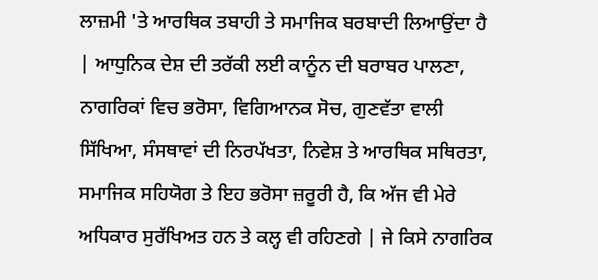ਲਾਜ਼ਮੀ 'ਤੇ ਆਰਥਿਕ ਤਬਾਹੀ ਤੇ ਸਮਾਜਿਕ ਬਰਬਾਦੀ ਲਿਆਉਂਦਾ ਹੈ | ਆਧੁਨਿਕ ਦੇਸ਼ ਦੀ ਤਰੱਕੀ ਲਈ ਕਾਨੂੰਨ ਦੀ ਬਰਾਬਰ ਪਾਲਣਾ, ਨਾਗਰਿਕਾਂ ਵਿਚ ਭਰੋਸਾ, ਵਿਗਿਆਨਕ ਸੋਚ, ਗੁਣਵੱਤਾ ਵਾਲੀ ਸਿੱਖਿਆ, ਸੰਸਥਾਵਾਂ ਦੀ ਨਿਰਪੱਖਤਾ, ਨਿਵੇਸ਼ ਤੇ ਆਰਥਿਕ ਸਥਿਰਤਾ, ਸਮਾਜਿਕ ਸਹਿਯੋਗ ਤੇ ਇਹ ਭਰੋਸਾ ਜ਼ਰੂਰੀ ਹੈ, ਕਿ ਅੱਜ ਵੀ ਮੇਰੇ ਅਧਿਕਾਰ ਸੁਰੱਖਿਅਤ ਹਨ ਤੇ ਕਲ੍ਹ ਵੀ ਰਹਿਣਗੇ | ਜੇ ਕਿਸੇ ਨਾਗਰਿਕ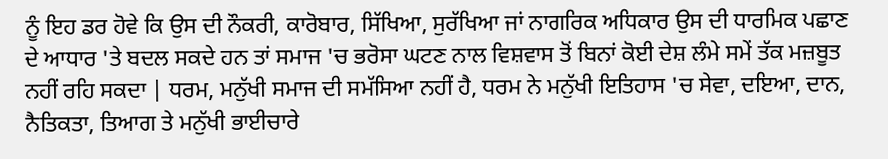ਨੂੰ ਇਹ ਡਰ ਹੋਵੇ ਕਿ ਉਸ ਦੀ ਨੌਕਰੀ, ਕਾਰੋਬਾਰ, ਸਿੱਖਿਆ, ਸੁਰੱਖਿਆ ਜਾਂ ਨਾਗਰਿਕ ਅਧਿਕਾਰ ਉਸ ਦੀ ਧਾਰਮਿਕ ਪਛਾਣ ਦੇ ਆਧਾਰ 'ਤੇ ਬਦਲ ਸਕਦੇ ਹਨ ਤਾਂ ਸਮਾਜ 'ਚ ਭਰੋਸਾ ਘਟਣ ਨਾਲ ਵਿਸ਼ਵਾਸ ਤੋਂ ਬਿਨਾਂ ਕੋਈ ਦੇਸ਼ ਲੰਮੇ ਸਮੇਂ ਤੱਕ ਮਜ਼ਬੂਤ ਨਹੀਂ ਰਹਿ ਸਕਦਾ | ਧਰਮ, ਮਨੁੱਖੀ ਸਮਾਜ ਦੀ ਸਮੱਸਿਆ ਨਹੀਂ ਹੈ, ਧਰਮ ਨੇ ਮਨੁੱਖੀ ਇਤਿਹਾਸ 'ਚ ਸੇਵਾ, ਦਇਆ, ਦਾਨ, ਨੈਤਿਕਤਾ, ਤਿਆਗ ਤੇ ਮਨੁੱਖੀ ਭਾਈਚਾਰੇ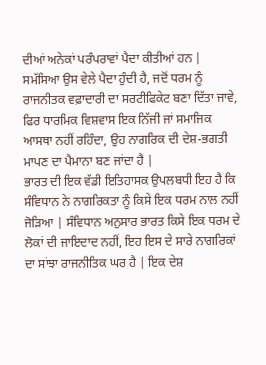ਦੀਆਂ ਅਨੇਕਾਂ ਪਰੰਪਰਾਵਾਂ ਪੈਦਾ ਕੀਤੀਆਂ ਹਨ | ਸਮੱਸਿਆ ਉਸ ਵੇਲੇ ਪੈਦਾ ਹੁੰਦੀ ਹੈ, ਜਦੋਂ ਧਰਮ ਨੂੰ ਰਾਜਨੀਤਕ ਵਫ਼ਾਦਾਰੀ ਦਾ ਸਰਟੀਫਿਕੇਟ ਬਣਾ ਦਿੱਤਾ ਜਾਵੇ, ਫਿਰ ਧਾਰਮਿਕ ਵਿਸ਼ਵਾਸ ਇਕ ਨਿੱਜੀ ਜਾਂ ਸਮਾਜਿਕ ਆਸਥਾ ਨਹੀਂ ਰਹਿੰਦਾ, ਉਹ ਨਾਗਰਿਕ ਦੀ ਦੇਸ਼-ਭਗਤੀ ਮਾਪਣ ਦਾ ਪੈਮਾਨਾ ਬਣ ਜਾਂਦਾ ਹੈ |
ਭਾਰਤ ਦੀ ਇਕ ਵੱਡੀ ਇਤਿਹਾਸਕ ਉਪਲਬਧੀ ਇਹ ਹੈ ਕਿ ਸੰਵਿਧਾਨ ਨੇ ਨਾਗਰਿਕਤਾ ਨੂੰ ਕਿਸੇ ਇਕ ਧਰਮ ਨਾਲ ਨਹੀਂ ਜੋੜਿਆ | ਸੰਵਿਧਾਨ ਅਨੁਸਾਰ ਭਾਰਤ ਕਿਸੇ ਇਕ ਧਰਮ ਦੇ ਲੋਕਾਂ ਦੀ ਜਾਇਦਾਦ ਨਹੀਂ, ਇਹ ਇਸ ਦੇ ਸਾਰੇ ਨਾਗਰਿਕਾਂ ਦਾ ਸਾਂਝਾ ਰਾਜਨੀਤਿਕ ਘਰ ਹੈ | ਇਕ ਦੇਸ਼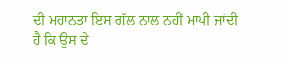ਦੀ ਮਹਾਨਤਾ ਇਸ ਗੱਲ ਨਾਲ ਨਹੀਂ ਮਾਪੀ ਜਾਂਦੀ ਹੈ ਕਿ ਉਸ ਦੇ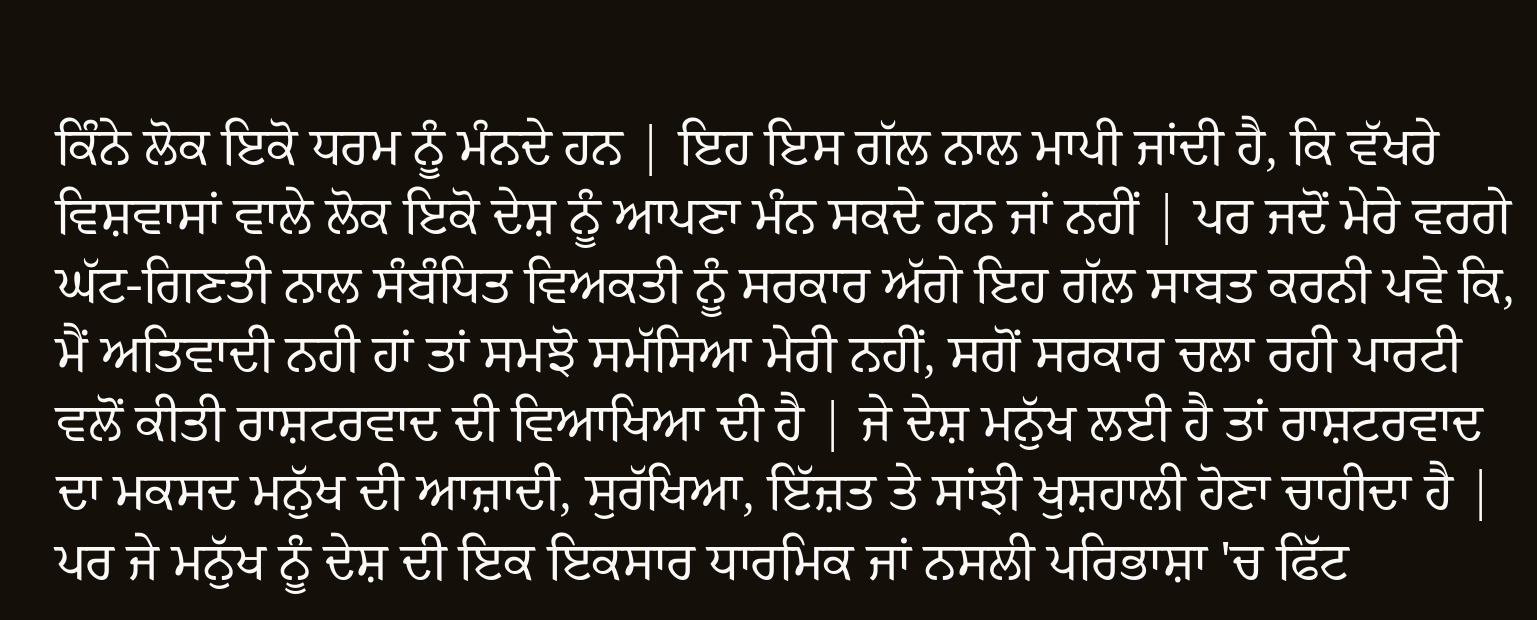ਕਿੰਨੇ ਲੋਕ ਇਕੋ ਧਰਮ ਨੂੰ ਮੰਨਦੇ ਹਨ | ਇਹ ਇਸ ਗੱਲ ਨਾਲ ਮਾਪੀ ਜਾਂਦੀ ਹੈ, ਕਿ ਵੱਖਰੇ ਵਿਸ਼ਵਾਸਾਂ ਵਾਲੇ ਲੋਕ ਇਕੋ ਦੇਸ਼ ਨੂੰ ਆਪਣਾ ਮੰਨ ਸਕਦੇ ਹਨ ਜਾਂ ਨਹੀਂ | ਪਰ ਜਦੋਂ ਮੇਰੇ ਵਰਗੇ ਘੱਟ-ਗਿਣਤੀ ਨਾਲ ਸੰਬੰਧਿਤ ਵਿਅਕਤੀ ਨੂੰ ਸਰਕਾਰ ਅੱਗੇ ਇਹ ਗੱਲ ਸਾਬਤ ਕਰਨੀ ਪਵੇ ਕਿ, ਮੈਂ ਅਤਿਵਾਦੀ ਨਹੀ ਹਾਂ ਤਾਂ ਸਮਝੋ ਸਮੱਸਿਆ ਮੇਰੀ ਨਹੀਂ, ਸਗੋਂ ਸਰਕਾਰ ਚਲਾ ਰਹੀ ਪਾਰਟੀ ਵਲੋਂ ਕੀਤੀ ਰਾਸ਼ਟਰਵਾਦ ਦੀ ਵਿਆਖਿਆ ਦੀ ਹੈ | ਜੇ ਦੇਸ਼ ਮਨੁੱਖ ਲਈ ਹੈ ਤਾਂ ਰਾਸ਼ਟਰਵਾਦ ਦਾ ਮਕਸਦ ਮਨੁੱਖ ਦੀ ਆਜ਼ਾਦੀ, ਸੁਰੱਖਿਆ, ਇੱਜ਼ਤ ਤੇ ਸਾਂਝੀ ਖੁਸ਼ਹਾਲੀ ਹੋਣਾ ਚਾਹੀਦਾ ਹੈ | ਪਰ ਜੇ ਮਨੁੱਖ ਨੂੰ ਦੇਸ਼ ਦੀ ਇਕ ਇਕਸਾਰ ਧਾਰਮਿਕ ਜਾਂ ਨਸਲੀ ਪਰਿਭਾਸ਼ਾ 'ਚ ਫਿੱਟ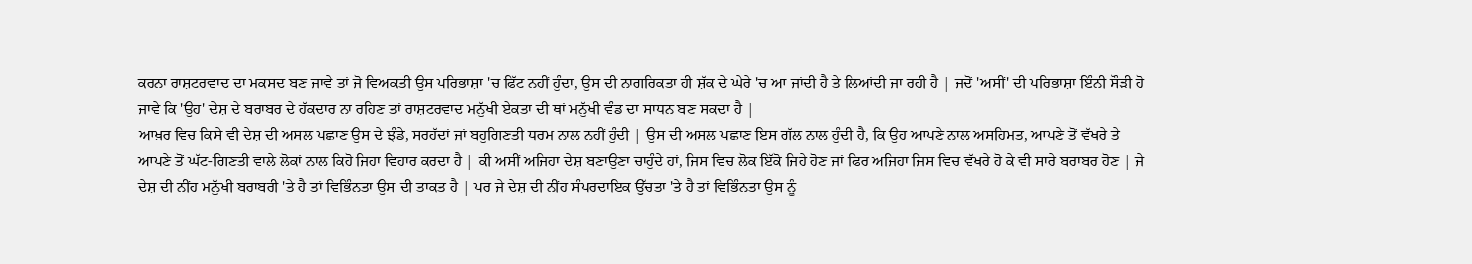ਕਰਨਾ ਰਾਸ਼ਟਰਵਾਦ ਦਾ ਮਕਸਦ ਬਣ ਜਾਵੇ ਤਾਂ ਜੋ ਵਿਅਕਤੀ ਉਸ ਪਰਿਭਾਸ਼ਾ 'ਚ ਫਿੱਟ ਨਹੀਂ ਹੁੰਦਾ, ਉਸ ਦੀ ਨਾਗਰਿਕਤਾ ਹੀ ਸ਼ੱਕ ਦੇ ਘੇਰੇ 'ਚ ਆ ਜਾਂਦੀ ਹੈ ਤੇ ਲਿਆਂਦੀ ਜਾ ਰਹੀ ਹੈ | ਜਦੋਂ 'ਅਸੀਂ' ਦੀ ਪਰਿਭਾਸ਼ਾ ਇੰਨੀ ਸੌੜੀ ਹੋ ਜਾਵੇ ਕਿ 'ਉਹ' ਦੇਸ਼ ਦੇ ਬਰਾਬਰ ਦੇ ਹੱਕਦਾਰ ਨਾ ਰਹਿਣ ਤਾਂ ਰਾਸ਼ਟਰਵਾਦ ਮਨੁੱਖੀ ਏਕਤਾ ਦੀ ਥਾਂ ਮਨੁੱਖੀ ਵੰਡ ਦਾ ਸਾਧਨ ਬਣ ਸਕਦਾ ਹੈ |
ਆਖ਼ਰ ਵਿਚ ਕਿਸੇ ਵੀ ਦੇਸ਼ ਦੀ ਅਸਲ ਪਛਾਣ ਉਸ ਦੇ ਝੰਡੇ, ਸਰਹੱਦਾਂ ਜਾਂ ਬਹੁਗਿਣਤੀ ਧਰਮ ਨਾਲ ਨਹੀਂ ਹੁੰਦੀ | ਉਸ ਦੀ ਅਸਲ ਪਛਾਣ ਇਸ ਗੱਲ ਨਾਲ ਹੁੰਦੀ ਹੈ, ਕਿ ਉਹ ਆਪਣੇ ਨਾਲ ਅਸਹਿਮਤ, ਆਪਣੇ ਤੋਂ ਵੱਖਰੇ ਤੇ ਆਪਣੇ ਤੋਂ ਘੱਟ-ਗਿਣਤੀ ਵਾਲੇ ਲੋਕਾਂ ਨਾਲ ਕਿਹੋ ਜਿਹਾ ਵਿਹਾਰ ਕਰਦਾ ਹੈ | ਕੀ ਅਸੀਂ ਅਜਿਹਾ ਦੇਸ਼ ਬਣਾਉਣਾ ਚਾਹੁੰਦੇ ਹਾਂ, ਜਿਸ ਵਿਚ ਲੋਕ ਇੱਕੋ ਜਿਹੇ ਹੋਣ ਜਾਂ ਫਿਰ ਅਜਿਹਾ ਜਿਸ ਵਿਚ ਵੱਖਰੇ ਹੋ ਕੇ ਵੀ ਸਾਰੇ ਬਰਾਬਰ ਹੋਣ | ਜੇ ਦੇਸ਼ ਦੀ ਨੀਂਹ ਮਨੁੱਖੀ ਬਰਾਬਰੀ 'ਤੇ ਹੈ ਤਾਂ ਵਿਭਿੰਨਤਾ ਉਸ ਦੀ ਤਾਕਤ ਹੈ | ਪਰ ਜੇ ਦੇਸ਼ ਦੀ ਨੀਂਹ ਸੰਪਰਦਾਇਕ ਉੱਚਤਾ 'ਤੇ ਹੈ ਤਾਂ ਵਿਭਿੰਨਤਾ ਉਸ ਨੂੰ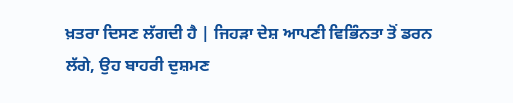ਖ਼ਤਰਾ ਦਿਸਣ ਲੱਗਦੀ ਹੈ | ਜਿਹੜਾ ਦੇਸ਼ ਆਪਣੀ ਵਿਭਿੰਨਤਾ ਤੋਂ ਡਰਨ ਲੱਗੇ, ਉਹ ਬਾਹਰੀ ਦੁਸ਼ਮਣ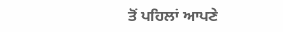ਤੋਂ ਪਹਿਲਾਂ ਆਪਣੇ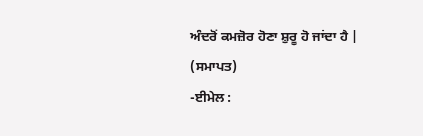ਅੰਦਰੋਂ ਕਮਜ਼ੋਰ ਹੋਣਾ ਸ਼ੁਰੂ ਹੋ ਜਾਂਦਾ ਹੈ |
(ਸਮਾਪਤ)
-ਈਮੇਲ :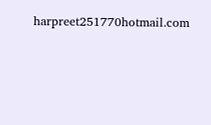harpreet251770hotmail.com